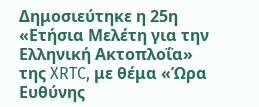Δημοσιεύτηκε η 25η «Ετήσια Μελέτη για την Ελληνική Ακτοπλοΐα» της XRTC, με θέμα «Ώρα Ευθύνης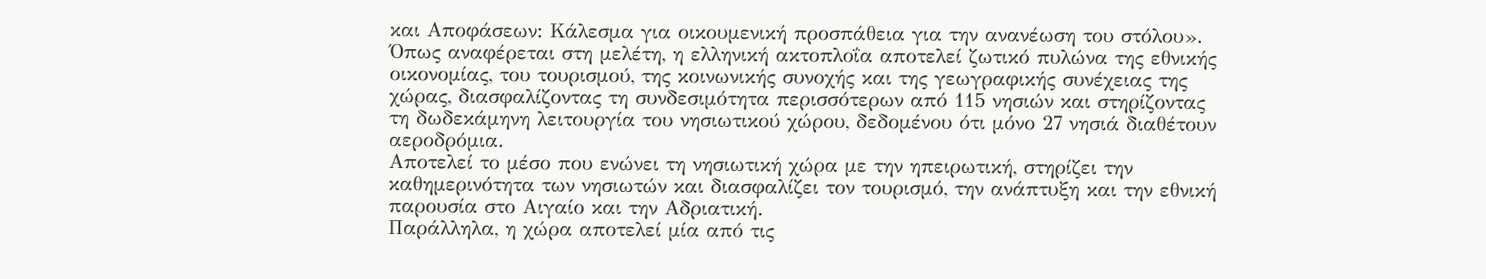και Αποφάσεων: Κάλεσμα για οικουμενική προσπάθεια για την ανανέωση του στόλου».
Όπως αναφέρεται στη μελέτη, η ελληνική ακτοπλοΐα αποτελεί ζωτικό πυλώνα της εθνικής οικονομίας, του τουρισμού, της κοινωνικής συνοχής και της γεωγραφικής συνέχειας της χώρας, διασφαλίζοντας τη συνδεσιμότητα περισσότερων από 115 νησιών και στηρίζοντας τη δωδεκάμηνη λειτουργία του νησιωτικού χώρου, δεδομένου ότι μόνο 27 νησιά διαθέτουν αεροδρόμια.
Αποτελεί το μέσο που ενώνει τη νησιωτική χώρα με την ηπειρωτική, στηρίζει την καθημερινότητα των νησιωτών και διασφαλίζει τον τουρισμό, την ανάπτυξη και την εθνική παρουσία στο Αιγαίο και την Αδριατική.
Παράλληλα, η χώρα αποτελεί μία από τις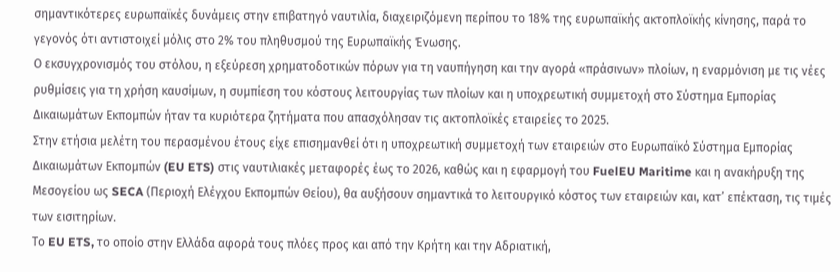σημαντικότερες ευρωπαϊκές δυνάμεις στην επιβατηγό ναυτιλία, διαχειριζόμενη περίπου το 18% της ευρωπαϊκής ακτοπλοϊκής κίνησης, παρά το γεγονός ότι αντιστοιχεί μόλις στο 2% του πληθυσμού της Ευρωπαϊκής Ένωσης.
Ο εκσυγχρονισμός του στόλου, η εξεύρεση χρηματοδοτικών πόρων για τη ναυπήγηση και την αγορά «πράσινων» πλοίων, η εναρμόνιση με τις νέες ρυθμίσεις για τη χρήση καυσίμων, η συμπίεση του κόστους λειτουργίας των πλοίων και η υποχρεωτική συμμετοχή στο Σύστημα Εμπορίας Δικαιωμάτων Εκπομπών ήταν τα κυριότερα ζητήματα που απασχόλησαν τις ακτοπλοϊκές εταιρείες το 2025.
Στην ετήσια μελέτη του περασμένου έτους είχε επισημανθεί ότι η υποχρεωτική συμμετοχή των εταιρειών στο Ευρωπαϊκό Σύστημα Εμπορίας Δικαιωμάτων Εκπομπών (EU ETS) στις ναυτιλιακές μεταφορές έως το 2026, καθώς και η εφαρμογή του FuelEU Maritime και η ανακήρυξη της Μεσογείου ως SECA (Περιοχή Ελέγχου Εκπομπών Θείου), θα αυξήσουν σημαντικά το λειτουργικό κόστος των εταιρειών και, κατ’ επέκταση, τις τιμές των εισιτηρίων.
Το EU ETS, το οποίο στην Ελλάδα αφορά τους πλόες προς και από την Κρήτη και την Αδριατική,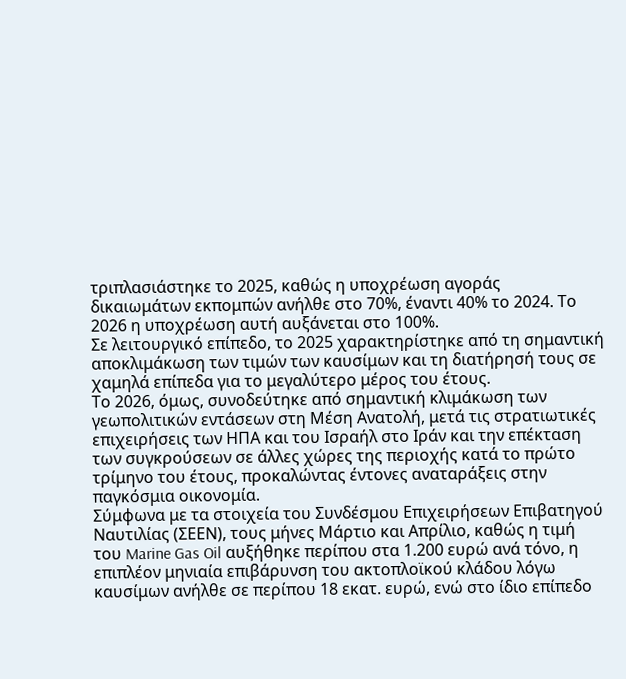τριπλασιάστηκε το 2025, καθώς η υποχρέωση αγοράς δικαιωμάτων εκπομπών ανήλθε στο 70%, έναντι 40% το 2024. Το 2026 η υποχρέωση αυτή αυξάνεται στο 100%.
Σε λειτουργικό επίπεδο, το 2025 χαρακτηρίστηκε από τη σημαντική αποκλιμάκωση των τιμών των καυσίμων και τη διατήρησή τους σε χαμηλά επίπεδα για το μεγαλύτερο μέρος του έτους.
Το 2026, όμως, συνοδεύτηκε από σημαντική κλιμάκωση των γεωπολιτικών εντάσεων στη Μέση Ανατολή, μετά τις στρατιωτικές επιχειρήσεις των ΗΠΑ και του Ισραήλ στο Ιράν και την επέκταση των συγκρούσεων σε άλλες χώρες της περιοχής κατά το πρώτο τρίμηνο του έτους, προκαλώντας έντονες αναταράξεις στην παγκόσμια οικονομία.
Σύμφωνα με τα στοιχεία του Συνδέσμου Επιχειρήσεων Επιβατηγού Ναυτιλίας (ΣΕΕΝ), τους μήνες Μάρτιο και Απρίλιο, καθώς η τιμή του Marine Gas Oil αυξήθηκε περίπου στα 1.200 ευρώ ανά τόνο, η επιπλέον μηνιαία επιβάρυνση του ακτοπλοϊκού κλάδου λόγω καυσίμων ανήλθε σε περίπου 18 εκατ. ευρώ, ενώ στο ίδιο επίπεδο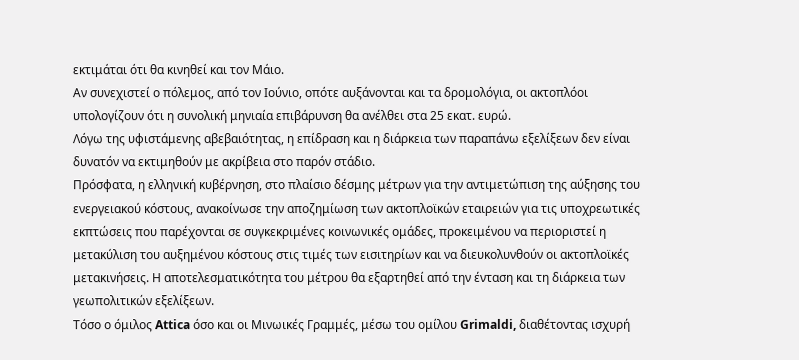εκτιμάται ότι θα κινηθεί και τον Μάιο.
Αν συνεχιστεί ο πόλεμος, από τον Ιούνιο, οπότε αυξάνονται και τα δρομολόγια, οι ακτοπλόοι υπολογίζουν ότι η συνολική μηνιαία επιβάρυνση θα ανέλθει στα 25 εκατ. ευρώ.
Λόγω της υφιστάμενης αβεβαιότητας, η επίδραση και η διάρκεια των παραπάνω εξελίξεων δεν είναι δυνατόν να εκτιμηθούν με ακρίβεια στο παρόν στάδιο.
Πρόσφατα, η ελληνική κυβέρνηση, στο πλαίσιο δέσμης μέτρων για την αντιμετώπιση της αύξησης του ενεργειακού κόστους, ανακοίνωσε την αποζημίωση των ακτοπλοϊκών εταιρειών για τις υποχρεωτικές εκπτώσεις που παρέχονται σε συγκεκριμένες κοινωνικές ομάδες, προκειμένου να περιοριστεί η μετακύλιση του αυξημένου κόστους στις τιμές των εισιτηρίων και να διευκολυνθούν οι ακτοπλοϊκές μετακινήσεις. Η αποτελεσματικότητα του μέτρου θα εξαρτηθεί από την ένταση και τη διάρκεια των γεωπολιτικών εξελίξεων.
Τόσο ο όμιλος Attica όσο και οι Μινωικές Γραμμές, μέσω του ομίλου Grimaldi, διαθέτοντας ισχυρή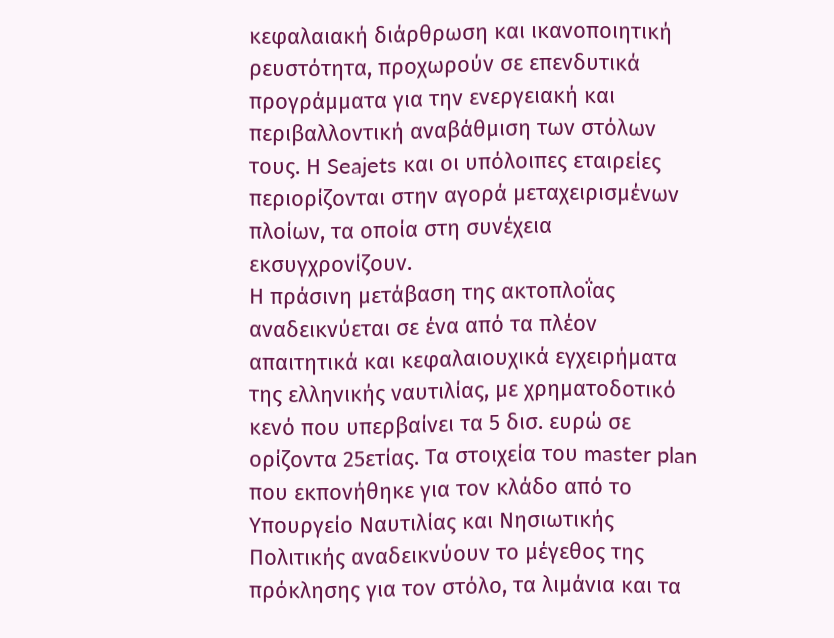κεφαλαιακή διάρθρωση και ικανοποιητική ρευστότητα, προχωρούν σε επενδυτικά προγράμματα για την ενεργειακή και περιβαλλοντική αναβάθμιση των στόλων τους. Η Seajets και οι υπόλοιπες εταιρείες περιορίζονται στην αγορά μεταχειρισμένων πλοίων, τα οποία στη συνέχεια εκσυγχρονίζουν.
Η πράσινη μετάβαση της ακτοπλοΐας αναδεικνύεται σε ένα από τα πλέον απαιτητικά και κεφαλαιουχικά εγχειρήματα της ελληνικής ναυτιλίας, με χρηματοδοτικό κενό που υπερβαίνει τα 5 δισ. ευρώ σε ορίζοντα 25ετίας. Τα στοιχεία του master plan που εκπονήθηκε για τον κλάδο από το Υπουργείο Ναυτιλίας και Νησιωτικής Πολιτικής αναδεικνύουν το μέγεθος της πρόκλησης για τον στόλο, τα λιμάνια και τα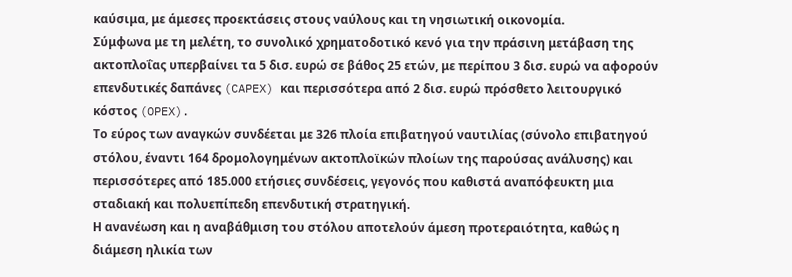καύσιμα, με άμεσες προεκτάσεις στους ναύλους και τη νησιωτική οικονομία.
Σύμφωνα με τη μελέτη, το συνολικό χρηματοδοτικό κενό για την πράσινη μετάβαση της ακτοπλοΐας υπερβαίνει τα 5 δισ. ευρώ σε βάθος 25 ετών, με περίπου 3 δισ. ευρώ να αφορούν επενδυτικές δαπάνες (CAPEX) και περισσότερα από 2 δισ. ευρώ πρόσθετο λειτουργικό κόστος (OPEX).
Το εύρος των αναγκών συνδέεται με 326 πλοία επιβατηγού ναυτιλίας (σύνολο επιβατηγού στόλου, έναντι 164 δρομολογημένων ακτοπλοϊκών πλοίων της παρούσας ανάλυσης) και περισσότερες από 185.000 ετήσιες συνδέσεις, γεγονός που καθιστά αναπόφευκτη μια σταδιακή και πολυεπίπεδη επενδυτική στρατηγική.
Η ανανέωση και η αναβάθμιση του στόλου αποτελούν άμεση προτεραιότητα, καθώς η διάμεση ηλικία των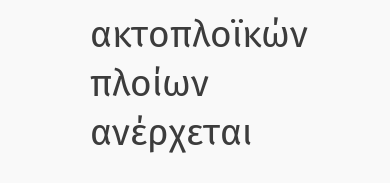ακτοπλοϊκών πλοίων ανέρχεται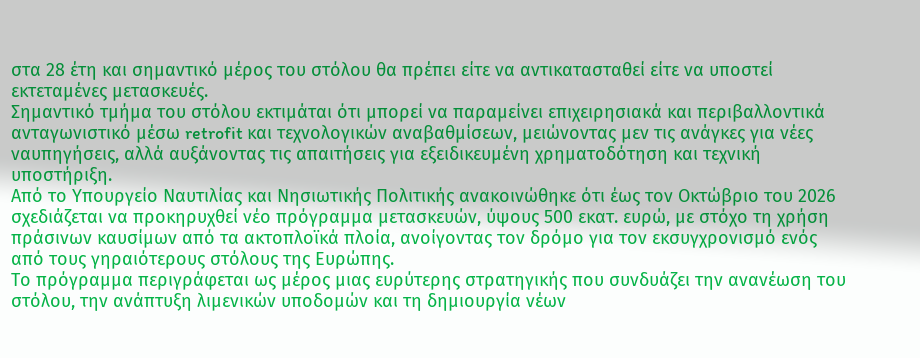στα 28 έτη και σημαντικό μέρος του στόλου θα πρέπει είτε να αντικατασταθεί είτε να υποστεί εκτεταμένες μετασκευές.
Σημαντικό τμήμα του στόλου εκτιμάται ότι μπορεί να παραμείνει επιχειρησιακά και περιβαλλοντικά ανταγωνιστικό μέσω retrofit και τεχνολογικών αναβαθμίσεων, μειώνοντας μεν τις ανάγκες για νέες ναυπηγήσεις, αλλά αυξάνοντας τις απαιτήσεις για εξειδικευμένη χρηματοδότηση και τεχνική υποστήριξη.
Από το Υπουργείο Ναυτιλίας και Νησιωτικής Πολιτικής ανακοινώθηκε ότι έως τον Οκτώβριο του 2026 σχεδιάζεται να προκηρυχθεί νέο πρόγραμμα μετασκευών, ύψους 500 εκατ. ευρώ, με στόχο τη χρήση πράσινων καυσίμων από τα ακτοπλοϊκά πλοία, ανοίγοντας τον δρόμο για τον εκσυγχρονισμό ενός από τους γηραιότερους στόλους της Ευρώπης.
Το πρόγραμμα περιγράφεται ως μέρος μιας ευρύτερης στρατηγικής που συνδυάζει την ανανέωση του στόλου, την ανάπτυξη λιμενικών υποδομών και τη δημιουργία νέων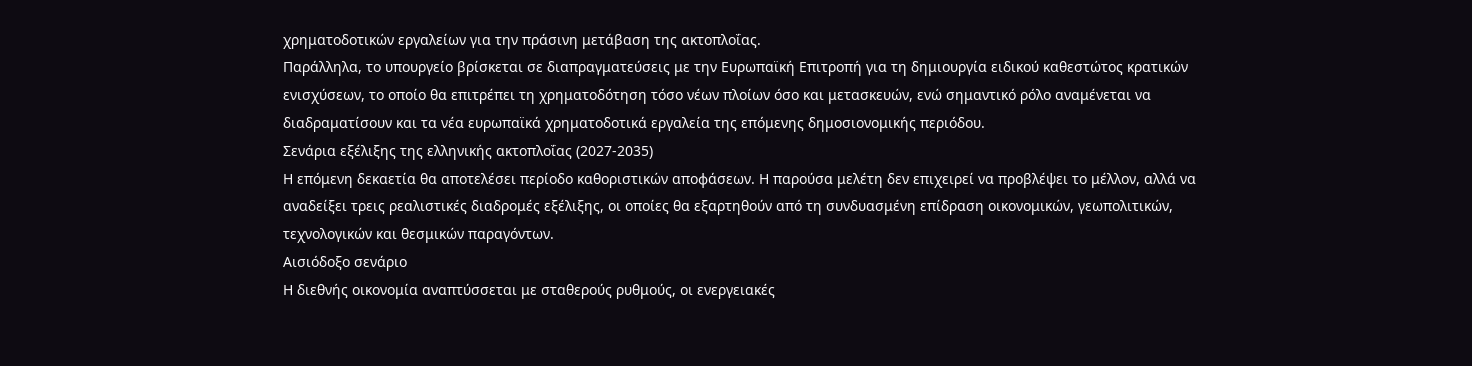χρηματοδοτικών εργαλείων για την πράσινη μετάβαση της ακτοπλοΐας.
Παράλληλα, το υπουργείο βρίσκεται σε διαπραγματεύσεις με την Ευρωπαϊκή Επιτροπή για τη δημιουργία ειδικού καθεστώτος κρατικών ενισχύσεων, το οποίο θα επιτρέπει τη χρηματοδότηση τόσο νέων πλοίων όσο και μετασκευών, ενώ σημαντικό ρόλο αναμένεται να διαδραματίσουν και τα νέα ευρωπαϊκά χρηματοδοτικά εργαλεία της επόμενης δημοσιονομικής περιόδου.
Σενάρια εξέλιξης της ελληνικής ακτοπλοΐας (2027-2035)
Η επόμενη δεκαετία θα αποτελέσει περίοδο καθοριστικών αποφάσεων. Η παρούσα μελέτη δεν επιχειρεί να προβλέψει το μέλλον, αλλά να αναδείξει τρεις ρεαλιστικές διαδρομές εξέλιξης, οι οποίες θα εξαρτηθούν από τη συνδυασμένη επίδραση οικονομικών, γεωπολιτικών, τεχνολογικών και θεσμικών παραγόντων.
Αισιόδοξο σενάριο
Η διεθνής οικονομία αναπτύσσεται με σταθερούς ρυθμούς, οι ενεργειακές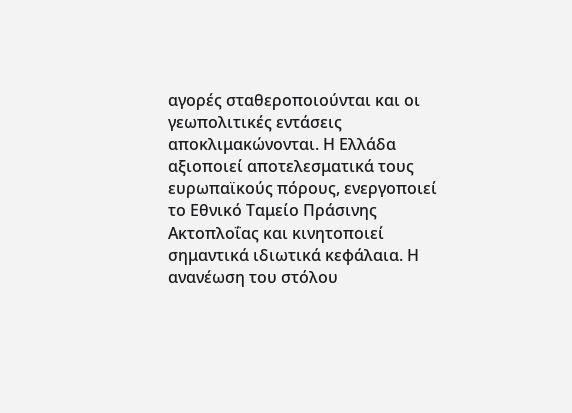αγορές σταθεροποιούνται και οι γεωπολιτικές εντάσεις αποκλιμακώνονται. Η Ελλάδα αξιοποιεί αποτελεσματικά τους ευρωπαϊκούς πόρους, ενεργοποιεί το Εθνικό Ταμείο Πράσινης Ακτοπλοΐας και κινητοποιεί σημαντικά ιδιωτικά κεφάλαια. Η ανανέωση του στόλου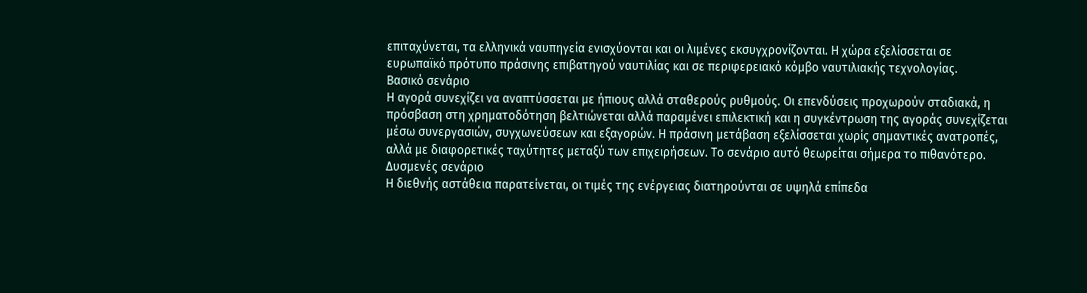επιταχύνεται, τα ελληνικά ναυπηγεία ενισχύονται και οι λιμένες εκσυγχρονίζονται. Η χώρα εξελίσσεται σε ευρωπαϊκό πρότυπο πράσινης επιβατηγού ναυτιλίας και σε περιφερειακό κόμβο ναυτιλιακής τεχνολογίας.
Βασικό σενάριο
Η αγορά συνεχίζει να αναπτύσσεται με ήπιους αλλά σταθερούς ρυθμούς. Οι επενδύσεις προχωρούν σταδιακά, η πρόσβαση στη χρηματοδότηση βελτιώνεται αλλά παραμένει επιλεκτική και η συγκέντρωση της αγοράς συνεχίζεται μέσω συνεργασιών, συγχωνεύσεων και εξαγορών. Η πράσινη μετάβαση εξελίσσεται χωρίς σημαντικές ανατροπές, αλλά με διαφορετικές ταχύτητες μεταξύ των επιχειρήσεων. Το σενάριο αυτό θεωρείται σήμερα το πιθανότερο.
Δυσμενές σενάριο
Η διεθνής αστάθεια παρατείνεται, οι τιμές της ενέργειας διατηρούνται σε υψηλά επίπεδα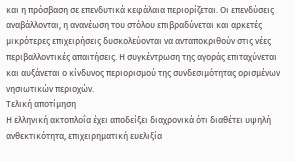και η πρόσβαση σε επενδυτικά κεφάλαια περιορίζεται. Οι επενδύσεις αναβάλλονται, η ανανέωση του στόλου επιβραδύνεται και αρκετές μικρότερες επιχειρήσεις δυσκολεύονται να ανταποκριθούν στις νέες περιβαλλοντικές απαιτήσεις. Η συγκέντρωση της αγοράς επιταχύνεται και αυξάνεται ο κίνδυνος περιορισμού της συνδεσιμότητας ορισμένων νησιωτικών περιοχών.
Τελική αποτίμηση
Η ελληνική ακτοπλοΐα έχει αποδείξει διαχρονικά ότι διαθέτει υψηλή ανθεκτικότητα, επιχειρηματική ευελιξία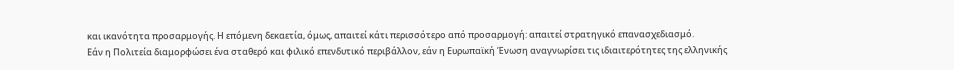και ικανότητα προσαρμογής. Η επόμενη δεκαετία, όμως, απαιτεί κάτι περισσότερο από προσαρμογή: απαιτεί στρατηγικό επανασχεδιασμό.
Εάν η Πολιτεία διαμορφώσει ένα σταθερό και φιλικό επενδυτικό περιβάλλον, εάν η Ευρωπαϊκή Ένωση αναγνωρίσει τις ιδιαιτερότητες της ελληνικής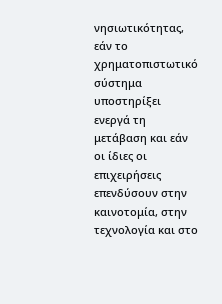νησιωτικότητας, εάν το χρηματοπιστωτικό σύστημα υποστηρίξει ενεργά τη μετάβαση και εάν οι ίδιες οι επιχειρήσεις επενδύσουν στην καινοτομία, στην τεχνολογία και στο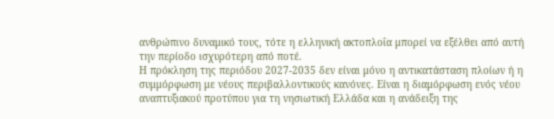ανθρώπινο δυναμικό τους, τότε η ελληνική ακτοπλοΐα μπορεί να εξέλθει από αυτή την περίοδο ισχυρότερη από ποτέ.
Η πρόκληση της περιόδου 2027-2035 δεν είναι μόνο η αντικατάσταση πλοίων ή η συμμόρφωση με νέους περιβαλλοντικούς κανόνες. Είναι η διαμόρφωση ενός νέου αναπτυξιακού προτύπου για τη νησιωτική Ελλάδα και η ανάδειξη της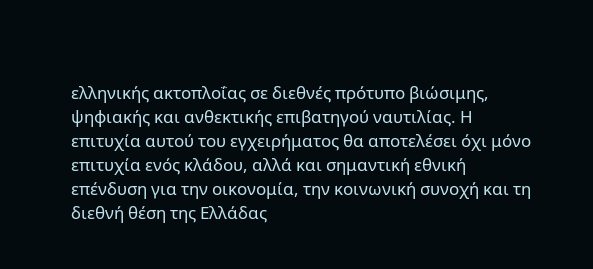ελληνικής ακτοπλοΐας σε διεθνές πρότυπο βιώσιμης, ψηφιακής και ανθεκτικής επιβατηγού ναυτιλίας. Η επιτυχία αυτού του εγχειρήματος θα αποτελέσει όχι μόνο επιτυχία ενός κλάδου, αλλά και σημαντική εθνική επένδυση για την οικονομία, την κοινωνική συνοχή και τη διεθνή θέση της Ελλάδας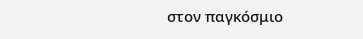στον παγκόσμιο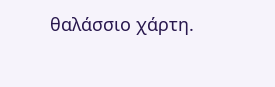θαλάσσιο χάρτη.